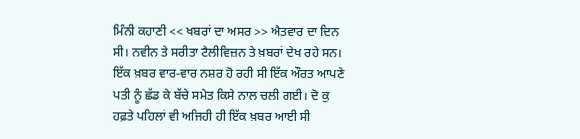ਮਿੰਨੀ ਕਹਾਣੀ << ਖਬਰਾਂ ਦਾ ਅਸਰ >> ਐਤਵਾਰ ਦਾ ਦਿਨ ਸੀ। ਨਵੀਨ ਤੇ ਸਰੀਤਾ ਟੈਲੀਵਿਜ਼ਨ ਤੇ ਖ਼ਬਰਾਂ ਦੇਖ ਰਹੇ ਸਨ। ਇੱਕ ਖ਼ਬਰ ਵਾਰ-ਵਾਰ ਨਸ਼ਰ ਹੋ ਰਹੀ ਸੀ ਇੱਕ ਔਰਤ ਆਪਣੇ ਪਤੀ ਨੂੰ ਛੱਡ ਕੇ ਬੱਚੇ ਸਮੇਤ ਕਿਸੇ ਨਾਲ ਚਲੀ ਗਈ। ਦੋ ਕੁ ਹਫ਼ਤੇ ਪਹਿਲਾਂ ਵੀ ਅਜਿਹੀ ਹੀ ਇੱਕ ਖ਼ਬਰ ਆਈ ਸੀ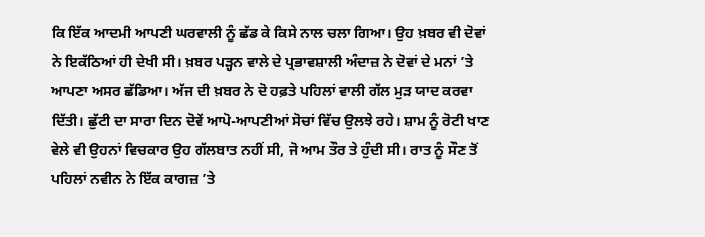ਕਿ ਇੱਕ ਆਦਮੀ ਆਪਣੀ ਘਰਵਾਲੀ ਨੂੰ ਛੱਡ ਕੇ ਕਿਸੇ ਨਾਲ ਚਲਾ ਗਿਆ। ਉਹ ਖ਼ਬਰ ਵੀ ਦੋਵਾਂ ਨੇ ਇਕੱਠਿਆਂ ਹੀ ਦੇਖੀ ਸੀ। ਖ਼ਬਰ ਪੜ੍ਹਨ ਵਾਲੇ ਦੇ ਪ੍ਰਭਾਵਸ਼ਾਲੀ ਅੰਦਾਜ਼ ਨੇ ਦੋਵਾਂ ਦੇ ਮਨਾਂ ’ਤੇ ਆਪਣਾ ਅਸਰ ਛੱਡਿਆ। ਅੱਜ ਦੀ ਖ਼ਬਰ ਨੇ ਦੋ ਹਫ਼ਤੇ ਪਹਿਲਾਂ ਵਾਲੀ ਗੱਲ ਮੁੜ ਯਾਦ ਕਰਵਾ ਦਿੱਤੀ। ਛੁੱਟੀ ਦਾ ਸਾਰਾ ਦਿਨ ਦੋਵੇਂ ਆਪੋ-ਆਪਣੀਆਂ ਸੋਚਾਂ ਵਿੱਚ ਉਲਝੇ ਰਹੇ। ਸ਼ਾਮ ਨੂੰ ਰੋਟੀ ਖਾਣ ਵੇਲੇ ਵੀ ਉਹਨਾਂ ਵਿਚਕਾਰ ਉਹ ਗੱਲਬਾਤ ਨਹੀਂ ਸੀ, ਜੋ ਆਮ ਤੌਰ ਤੇ ਹੁੰਦੀ ਸੀ। ਰਾਤ ਨੂੰ ਸੌਣ ਤੋਂ ਪਹਿਲਾਂ ਨਵੀਨ ਨੇ ਇੱਕ ਕਾਗਜ਼ ’ਤੇ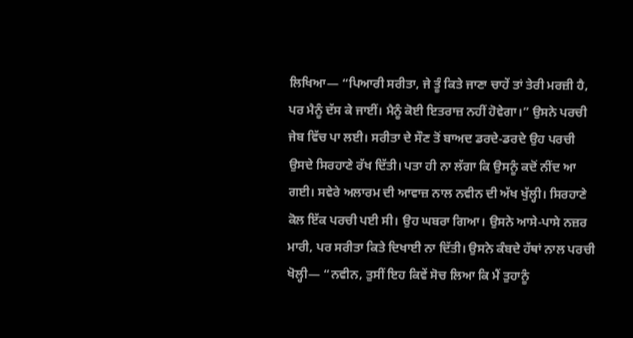ਲਿਖਿਆ— “ਪਿਆਰੀ ਸਰੀਤਾ, ਜੇ ਤੂੰ ਕਿਤੇ ਜਾਣਾ ਚਾਹੇਂ ਤਾਂ ਤੇਰੀ ਮਰਜ਼ੀ ਹੈ, ਪਰ ਮੈਨੂੰ ਦੱਸ ਕੇ ਜਾਈਂ। ਮੈਨੂੰ ਕੋਈ ਇਤਰਾਜ਼ ਨਹੀਂ ਹੋਵੇਗਾ।” ਉਸਨੇ ਪਰਚੀ ਜੇਬ ਵਿੱਚ ਪਾ ਲਈ। ਸਰੀਤਾ ਦੇ ਸੌਣ ਤੋਂ ਬਾਅਦ ਡਰਦੇ-ਡਰਦੇ ਉਹ ਪਰਚੀ ਉਸਦੇ ਸਿਰਹਾਣੇ ਰੱਖ ਦਿੱਤੀ। ਪਤਾ ਹੀ ਨਾ ਲੱਗਾ ਕਿ ਉਸਨੂੰ ਕਦੋਂ ਨੀਂਦ ਆ ਗਈ। ਸਵੇਰੇ ਅਲਾਰਮ ਦੀ ਆਵਾਜ਼ ਨਾਲ ਨਵੀਨ ਦੀ ਅੱਖ ਖੁੱਲ੍ਹੀ। ਸਿਰਹਾਣੇ ਕੋਲ ਇੱਕ ਪਰਚੀ ਪਈ ਸੀ। ਉਹ ਘਬਰਾ ਗਿਆ। ਉਸਨੇ ਆਸੇ-ਪਾਸੇ ਨਜ਼ਰ ਮਾਰੀ, ਪਰ ਸਰੀਤਾ ਕਿਤੇ ਦਿਖਾਈ ਨਾ ਦਿੱਤੀ। ਉਸਨੇ ਕੰਬਦੇ ਹੱਥਾਂ ਨਾਲ ਪਰਚੀ ਖੋਲ੍ਹੀ— “ਨਵੀਨ, ਤੁਸੀਂ ਇਹ ਕਿਵੇਂ ਸੋਚ ਲਿਆ ਕਿ ਮੈਂ ਤੁਹਾਨੂੰ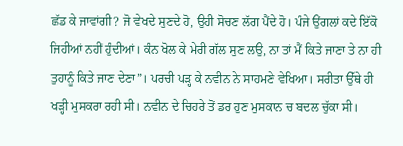ਛੱਡ ਕੇ ਜਾਵਾਂਗੀ? ਜੋ ਵੇਖਦੇ ਸੁਣਦੇ ਹੋ, ਉਹੀ ਸੋਚਣ ਲੱਗ ਪੈਂਦੇ ਹੋ। ਪੰਜੇ ਉਂਗਲਾਂ ਕਦੇ ਇੱਕੋ ਜਿਹੀਆਂ ਨਹੀਂ ਹੁੰਦੀਆਂ। ਕੰਨ ਖੋਲ ਕੇ ਮੇਰੀ ਗੱਲ ਸੁਣ ਲਉ, ਨਾ ਤਾਂ ਮੈਂ ਕਿਤੇ ਜਾਣਾ ਤੇ ਨਾ ਹੀ ਤੁਹਾਨੂੰ ਕਿਤੇ ਜਾਣ ਦੇਣਾ”। ਪਰਚੀ ਪੜ੍ਹ ਕੇ ਨਵੀਨ ਨੇ ਸਾਹਮਣੇ ਵੇਖਿਆ। ਸਰੀਤਾ ਉੱਥੇ ਹੀ ਖੜ੍ਹੀ ਮੁਸਕਰਾ ਰਹੀ ਸੀ। ਨਵੀਨ ਦੇ ਚਿਹਰੇ ਤੋਂ ਡਰ ਹੁਣ ਮੁਸਕਾਨ ਚ ਬਦਲ ਚੁੱਕਾ ਸੀ।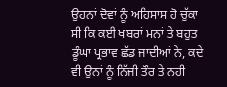ਉਹਨਾਂ ਦੋਵਾਂ ਨੂੰ ਅਹਿਸਾਸ ਹੋ ਚੁੱਕਾ ਸੀ ਕਿ ਕਈ ਖਬਰਾਂ ਮਨਾਂ ਤੇ ਬਹੁਤ ਡੂੰਘਾ ਪ੍ਰਭਾਵ ਛੱਡ ਜਾਦੀਆਂ ਨੇ, ਕਦੇ ਵੀ ਉਨਾਂ ਨੂੰ ਨਿੱਜੀ ਤੌਰ ਤੇ ਨਹੀ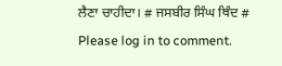ਲੈਣਾ ਚਾਹੀਦਾ। # ਜਸਬੀਰ ਸਿੰਘ ਥਿੰਦ #
Please log in to comment.